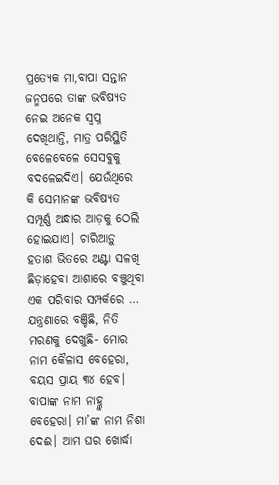ପ୍ରତ୍ୟେକ ମା,ବାପା ସନ୍ତାନ ଜନ୍ମପରେ ତାଙ୍କ ଭବିଷ୍ୟତ ନେଇ ଅନେକ ସ୍ବପ୍ନ ଦେଖିଥାନ୍ତି, ମାତ୍ର ପରିସ୍ଥିତି ବେଳେବେଳେ ସେସବୁକୁ ବଦଳେଇଦିଏ। ଯେଉଁଥିରେ କି ସେମାନଙ୍କ ଭବିଷ୍ୟତ ସମ୍ପୂର୍ଣ୍ଣ ଅନ୍ଧାର ଆଡ଼କୁ ଠେଲି ହୋଇଯାଏ। ଚାରିଆଡ଼ୁ ହତାଶ ଭିତରେ ଅଣ୍ଟା ସଳଖି ଛିଡ଼ାହେବା ଆଶାରେ ବଞ୍ଚୁଥିବା ଏକ ପରିବାର ସମ୍ପର୍କରେ …
ଯନ୍ତ୍ରଣାରେ ବଞ୍ଚିଛି, ନିତି ମରଣକୁ ଦେଖୁଛି- ମୋର ନାମ କୈଳାସ ବେହେରା, ବୟସ ପ୍ରାୟ ୩୪ ହେବ। ବାପାଙ୍କ ନାମ ନାହ୍ଳୁ ବେହେରା। ମା’ଙ୍କ ନାମ ନିଶା ଦେଈ। ଆମ ଘର ଖୋର୍ଦ୍ଧା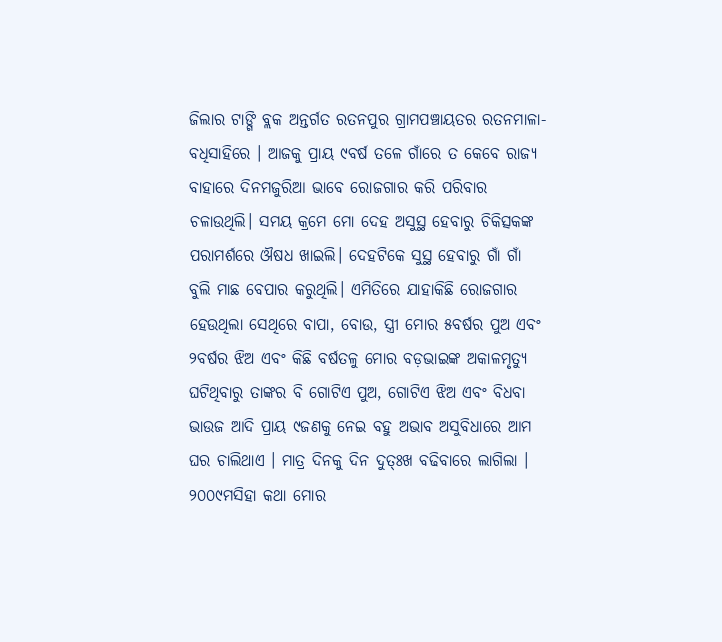ଜିଲାର ଟାଙ୍ଗି ବ୍ଲକ ଅନ୍ତର୍ଗତ ରତନପୁର ଗ୍ରାମପଞ୍ଚାୟତର ରତନମାଳା-ବଧିସାହିରେ । ଆଜକୁ ପ୍ରାୟ ୯ବର୍ଷ ତଳେ ଗାଁରେ ତ କେବେ ରାଜ୍ୟ ବାହାରେ ଦିନମଜୁରିଆ ଭାବେ ରୋଜଗାର କରି ପରିବାର ଚଳାଉଥିଲି। ସମୟ କ୍ରମେ ମୋ ଦେହ ଅସୁସ୍ଥ ହେବାରୁ ଚିକିତ୍ସକଙ୍କ ପରାମର୍ଶରେ ଔଷଧ ଖାଇଲି। ଦେହଟିକେ ସୁସ୍ଥ ହେବାରୁ ଗାଁ ଗାଁ ବୁଲି ମାଛ ବେପାର କରୁଥିଲି। ଏମିତିରେ ଯାହାକିଛି ରୋଜଗାର ହେଉଥିଲା ସେଥିରେ ବାପା, ବୋଉ, ସ୍ତ୍ରୀ ମୋର ୫ବର୍ଷର ପୁଅ ଏବଂ ୨ବର୍ଷର ଝିଅ ଏବଂ କିଛି ବର୍ଷତଳୁ ମୋର ବଡ଼ଭାଇଙ୍କ ଅକାଳମୃତ୍ୟୁ ଘଟିଥିବାରୁ ତାଙ୍କର ବି ଗୋଟିଏ ପୁଅ, ଗୋଟିଏ ଝିଅ ଏବଂ ବିଧବା ଭାଉଜ ଆଦି ପ୍ରାୟ ୯ଜଣକୁ ନେଇ ବହୁ ଅଭାବ ଅସୁବିଧାରେ ଆମ ଘର ଚାଲିଥାଏ । ମାତ୍ର ଦିନକୁ ଦିନ ଦୁତ୍ଃଖ ବଢିବାରେ ଲାଗିଲା । ୨୦୦୯ମସିହା କଥା ମୋର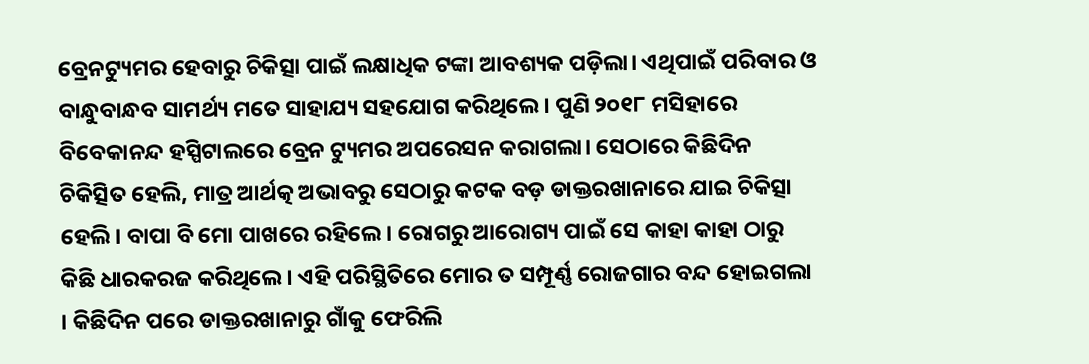ବ୍ରେନଟ୍ୟୁମର ହେବାରୁ ଚିକିତ୍ସା ପାଇଁ ଲକ୍ଷାଧିକ ଟଙ୍କା ଆବଶ୍ୟକ ପଡ଼ିଲା। ଏଥିପାଇଁ ପରିବାର ଓ ବାନ୍ଧୁବାନ୍ଧବ ସାମର୍ଥ୍ୟ ମତେ ସାହାଯ୍ୟ ସହଯୋଗ କରିଥିଲେ । ପୁଣି ୨୦୧୮ ମସିହାରେ ବିବେକାନନ୍ଦ ହସ୍ପିଟାଲରେ ବ୍ରେନ ଟ୍ୟୁମର ଅପରେସନ କରାଗଲା। ସେଠାରେ କିଛିଦିନ ଚିକିତ୍ସିତ ହେଲି, ମାତ୍ର ଆର୍ଥତ୍କ ଅଭାବରୁ ସେଠାରୁ କଟକ ବଡ଼ ଡାକ୍ତରଖାନାରେ ଯାଇ ଚିକିତ୍ସା ହେଲି। ବାପା ବି ମୋ ପାଖରେ ରହିଲେ। ରୋଗରୁ ଆରୋଗ୍ୟ ପାଇଁ ସେ କାହା କାହା ଠାରୁ କିଛି ଧାରକରଜ କରିଥିଲେ। ଏହି ପରିସ୍ଥିତିରେ ମୋର ତ ସମ୍ପୂର୍ଣ୍ଣ ରୋଜଗାର ବନ୍ଦ ହୋଇଗଲା । କିଛିଦିନ ପରେ ଡାକ୍ତରଖାନାରୁ ଗାଁକୁ ଫେରିଲି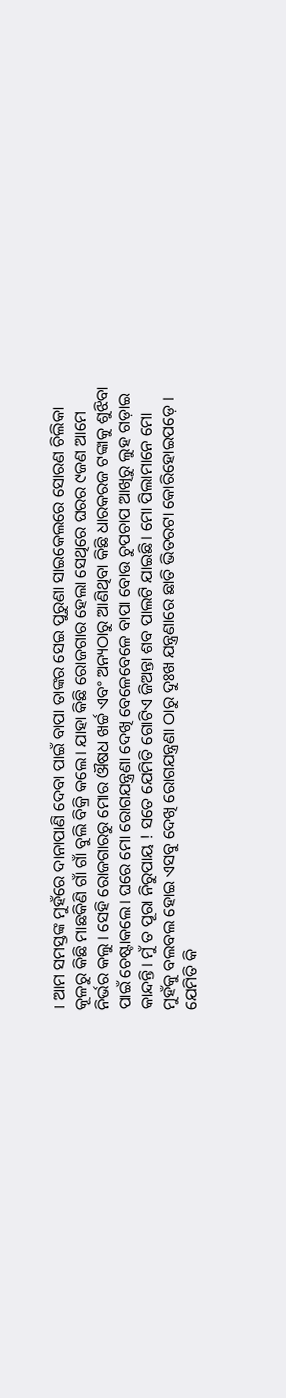। ଆମ ସମସ୍ତଙ୍କ ମୁହଁରେ ଦାନାପାଣି ଦେବା ପାଇଁ ବାପା ତାଙ୍କର ସେଇ ପୁରୁଣା ସାଇକେଲରେ ସୋରଣ ଚିଲିକା କୂଳରୁ କିଛି ମାଛକିଣି ଗାଁ ଗାଁ ବୁଲି ବିକ୍ରି କଲେ। ଯାହା କିଛି ରୋଜଗାର ହେଲା ସେଥିରେ ଘରର ୯ଜଣ ଆମେ ନିର୍ଭର କଲୁ । ସେହି ରୋଜଗାରରୁ ମୋର ଔଷଧ ଖର୍ଚ୍ଚ ଏବଂ ଅନ୍ୟଠାରୁ ଆଣିଥିବା କିଛି ଧାରକରଜ ଟଙ୍କାକୁ ଶୁଝିବା ପାଇଁ ଚେଷ୍ଟାକଲେ। ଘରେ ମୋ ରୋଗଯନ୍ତ୍ରଣା ଦେଖି ବେଳେବେଳେ ବାପା ବୋଉ ଚୁପଚାପ ଆଖିରୁ ଲୁହ ଗଡ଼ାଇ କାନ୍ଦନ୍ତି। ମୁଁ ତ ପୂରା ନିରୁପାୟ ! ସତେ ଯେମିତି ଗୋଟିଏ ଜିଅନ୍ତା ଶବ ପାଲଟି ଯାଇଛି। ମୋ ପିଲାମାନେ ମୋ ମୁହଁକୁ ବଲବଲ ହୋଇ ଏସବୁ ଦେଖି ରୋଗଯନ୍ତ୍ରଣା ଠାରୁ ଦୁଃଖ ଯନ୍ତ୍ରଣାରେ ଛାତି ଭିତରଟା କୋରିହୋଇପଡ଼େ ।
ଯେମିତି କି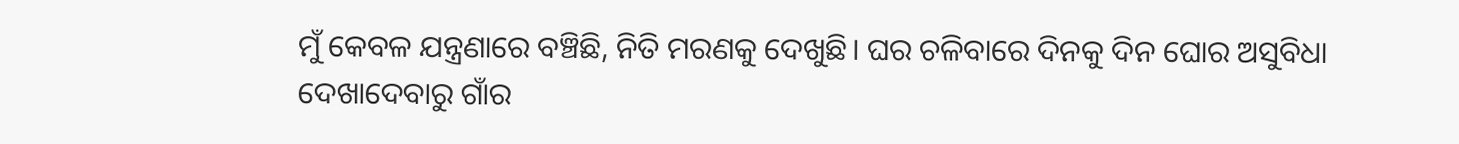ମୁଁ କେବଳ ଯନ୍ତ୍ରଣାରେ ବଞ୍ଚିଛି, ନିତି ମରଣକୁ ଦେଖୁଛି। ଘର ଚଳିବାରେ ଦିନକୁ ଦିନ ଘୋର ଅସୁବିଧା ଦେଖାଦେବାରୁ ଗାଁର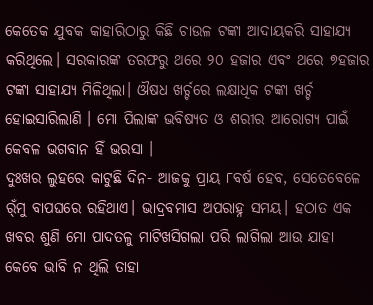କେତେକ ଯୁବକ କାହାରିଠାରୁ କିଛି ଚାଉଳ ଟଙ୍କା ଆଦାୟକରି ସାହାଯ୍ୟ କରିଥିଲେ। ସରକାରଙ୍କ ତରଫରୁ ଥରେ ୨୦ ହଜାର ଏବଂ ଥରେ ୭ହଜାର ଟଙ୍କା ସାହାଯ୍ୟ ମିଳିଥିଲା। ଔଷଧ ଖର୍ଚ୍ଚରେ ଲକ୍ଷାଧିକ ଟଙ୍କା ଖର୍ଚ୍ଚ ହୋଇସାରିଲାଣି । ମୋ ପିଲାଙ୍କ ଭବିଷ୍ୟତ ଓ ଶରୀର ଆରୋଗ୍ୟ ପାଇଁ କେବଳ ଭଗବାନ ହିଁ ଭରସା ।
ଦୁଃଖର ଲୁହରେ କାଟୁଛି ଦିନ- ଆଜକୁ ପ୍ରାୟ ୮ବର୍ଷ ହେବ, ସେତେବେଳେ ର୍ଁମୁ ବାପଘରେ ରହିଥାଏ। ଭାଦ୍ରବମାସ ଅପରାହ୍ନ ସମୟ। ହଠାତ ଏକ ଖବର ଶୁଣି ମୋ ପାଦତଳୁ ମାଟିଖସିଗଲା ପରି ଲାଗିଲା ଆଉ ଯାହା କେବେ ଭାବି ନ ଥିଲି ତାହା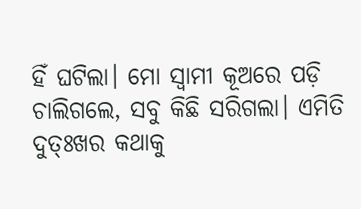ହିଁ ଘଟିଲା। ମୋ ସ୍ବାମୀ କୂଅରେ ପଡ଼ି ଚାଲିଗଲେ, ସବୁ କିଛି ସରିଗଲା। ଏମିତି ଦୁତ୍ଃଖର କଥାକୁ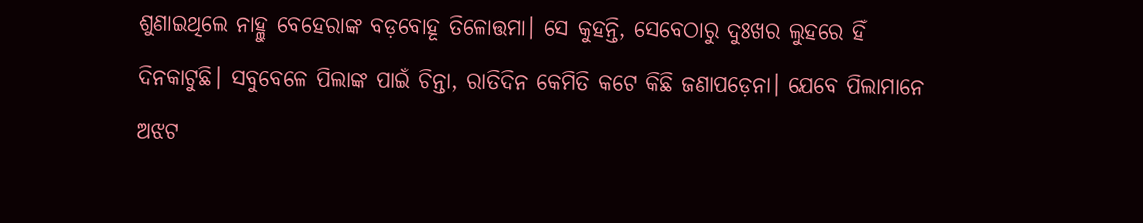ଶୁଣାଇଥିଲେ ନାହ୍ଲୁ ବେହେରାଙ୍କ ବଡ଼ବୋହୂ ତିଳୋତ୍ତମା। ସେ କୁହନ୍ତି, ସେବେଠାରୁ ଦୁଃଖର ଲୁହରେ ହିଁ ଦିନକାଟୁଛି। ସବୁବେଳେ ପିଲାଙ୍କ ପାଇଁ ଚିନ୍ତା, ରାତିଦିନ କେମିତି କଟେ କିଛି ଜଣାପଡ଼େନା। ଯେବେ ପିଲାମାନେ ଅଝଟ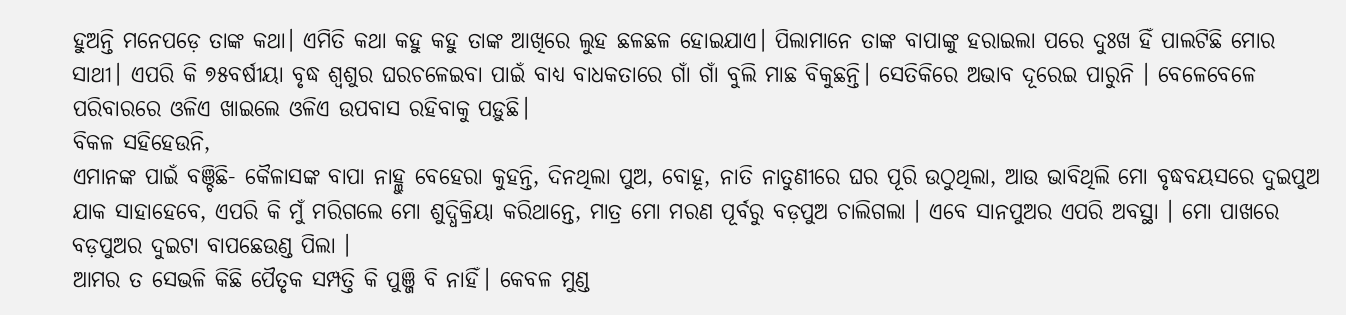ହୁଅନ୍ତି ମନେପଡ଼େ ତାଙ୍କ କଥା। ଏମିତି କଥା କହୁ କହୁ ତାଙ୍କ ଆଖିରେ ଲୁହ ଛଳଛଳ ହୋଇଯାଏ। ପିଲାମାନେ ତାଙ୍କ ବାପାଙ୍କୁ ହରାଇଲା ପରେ ଦୁଃଖ ହିଁ ପାଲଟିଛି ମୋର ସାଥୀ। ଏପରି କି ୭୫ବର୍ଷୀୟା ବୃଦ୍ଧ ଶ୍ୱଶୁର ଘରଚଳେଇବା ପାଇଁ ବାଧ୍ୟ ବାଧକତାରେ ଗାଁ ଗାଁ ବୁଲି ମାଛ ବିକୁଛନ୍ତି। ସେତିକିରେ ଅଭାବ ଦୂରେଇ ପାରୁନି । ବେଳେବେଳେ ପରିବାରରେ ଓଳିଏ ଖାଇଲେ ଓଳିଏ ଉପବାସ ରହିବାକୁ ପଡ଼ୁଛି।
ବିକଳ ସହିହେଉନି,
ଏମାନଙ୍କ ପାଇଁ ବଞ୍ଚିଛି- କୈଳାସଙ୍କ ବାପା ନାହ୍ଲୁ ବେହେରା କୁହନ୍ତି, ଦିନଥିଲା ପୁଅ, ବୋହୂ, ନାତି ନାତୁଣୀରେ ଘର ପୂରି ଉଠୁଥିଲା, ଆଉ ଭାବିଥିଲି ମୋ ବୃଦ୍ଧବୟସରେ ଦୁଇପୁଅ ଯାକ ସାହାହେବେ, ଏପରି କି ମୁଁ ମରିଗଲେ ମୋ ଶୁଦ୍ଧିକ୍ରିୟା କରିଥାନ୍ତେ, ମାତ୍ର ମୋ ମରଣ ପୂର୍ବରୁ ବଡ଼ପୁଅ ଚାଲିଗଲା । ଏବେ ସାନପୁଅର ଏପରି ଅବସ୍ଥା । ମୋ ପାଖରେ ବଡ଼ପୁଅର ଦୁଇଟା ବାପଛେଉଣ୍ଡ ପିଲା ।
ଆମର ତ ସେଭଳି କିଛି ପୈତୃକ ସମ୍ପତ୍ତି କି ପୁଞ୍ଜି ବି ନାହିଁ। କେବଳ ମୁଣ୍ଡ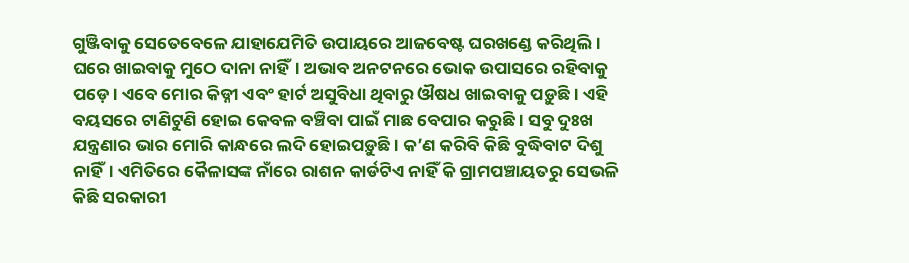ଗୁଞ୍ଜିବାକୁ ସେତେବେଳେ ଯାହାଯେମିତି ଉପାୟରେ ଆଜବେଷ୍ଟ ଘରଖଣ୍ଡେ କରିଥିଲି । ଘରେ ଖାଇବାକୁ ମୁଠେ ଦାନା ନାହିଁ। ଅଭାବ ଅନଟନରେ ଭୋକ ଉପାସରେ ରହିବାକୁ ପଡ଼େ। ଏବେ ମୋର କିଡ୍ନୀ ଏବଂ ହାର୍ଟ ଅସୁବିଧା ଥିବାରୁ ଔଷଧ ଖାଇବାକୁ ପଡ଼ୁଛି । ଏହି ବୟସରେ ଟାଣିଟୁଣି ହୋଇ କେବଳ ବଞ୍ଚିବା ପାଇଁ ମାଛ ବେପାର କରୁଛି। ସବୁ ଦୁଃଖ ଯନ୍ତ୍ରଣାର ଭାର ମୋରି କାନ୍ଧରେ ଲଦି ହୋଇପଡ଼ୁଛି। କ’ଣ କରିବି କିଛି ବୁଦ୍ଧିବାଟ ଦିଶୁ ନାହିଁ। ଏମିତିରେ କୈଳାସଙ୍କ ନାଁରେ ରାଶନ କାର୍ଡଟିଏ ନାହିଁ କି ଗ୍ରାମପଞ୍ଚାୟତରୁ ସେଭଳି କିଛି ସରକାରୀ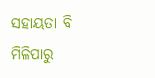ସହାୟତା ବି ମିଳିପାରୁ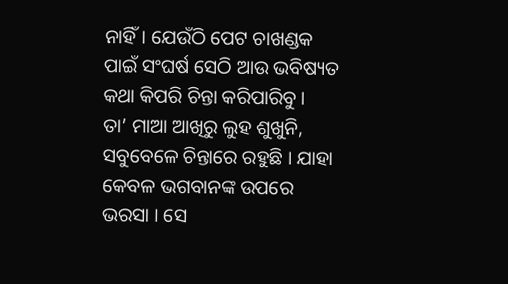ନାହିଁ। ଯେଉଁଠି ପେଟ ଚାଖଣ୍ଡକ ପାଇଁ ସଂଘର୍ଷ ସେଠି ଆଉ ଭବିଷ୍ୟତ କଥା କିପରି ଚିନ୍ତା କରିପାରିବୁ ।
ତା’ ମାଆ ଆଖିରୁ ଲୁହ ଶୁଖୁନି, ସବୁବେଳେ ଚିନ୍ତାରେ ରହୁଛି । ଯାହା କେବଳ ଭଗବାନଙ୍କ ଉପରେ ଭରସା । ସେ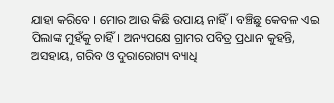ଯାହା କରିବେ । ମୋର ଆଉ କିଛି ଉପାୟ ନାହିଁ। ବଞ୍ଚିଛୁ କେବଳ ଏଇ ପିଲାଙ୍କ ମୁହଁକୁ ଚାହିଁ। ଅନ୍ୟପକ୍ଷେ ଗ୍ରାମର ପବିତ୍ର ପ୍ରଧାନ କୁହନ୍ତି, ଅସହାୟ, ଗରିବ ଓ ଦୁରାରୋଗ୍ୟ ବ୍ୟାଧି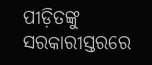ପୀଡ଼ିତଙ୍କୁ ସରକାରୀସ୍ତରରେ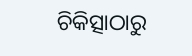ଚିକିତ୍ସାଠାରୁ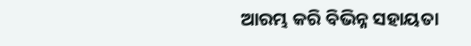ଆରମ୍ଭ କରି ବିଭିନ୍ନ ସହାୟତା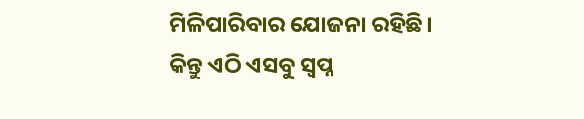ମିଳିପାରିବାର ଯୋଜନା ରହିଛି। କିନ୍ତୁ ଏଠି ଏସବୁ ସ୍ବପ୍ନ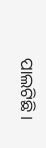ପାଲଟିଛି।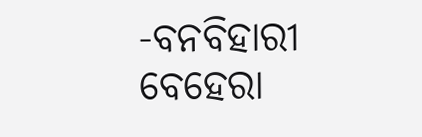-ବନବିହାରୀ ବେହେରା